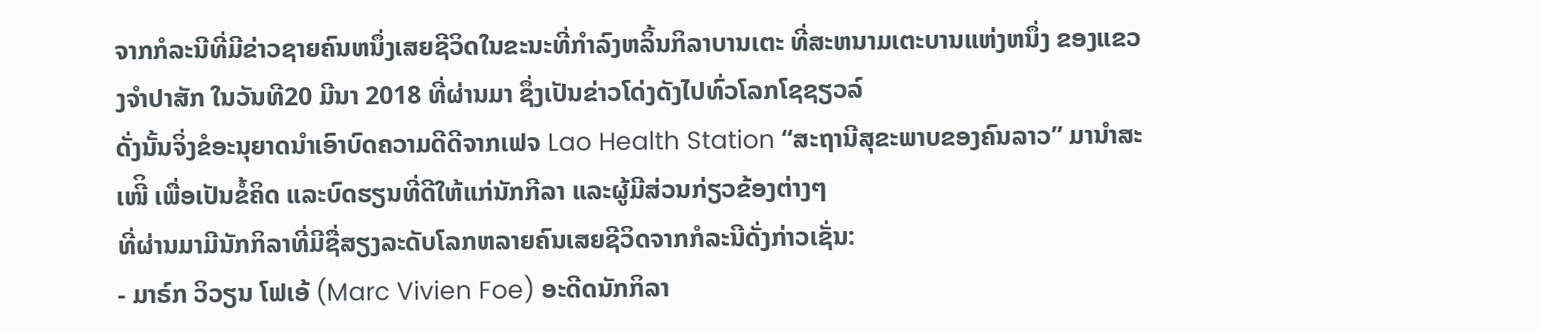ຈາກກໍລະນີທີ່ມີຂ່າວຊາຍຄົນຫນຶ່ງເສຍຊີວິດໃນຂະນະທີ່ກຳລົງຫລິ້ນກິລາບານເຕະ ທີ່ສະຫນາມເຕະບານແຫ່ງຫນຶ່ງ ຂອງແຂວງຈຳປາສັກ ໃນວັນທີ20 ມີນາ 2018 ທີ່ຜ່ານມາ ຊຶ່ງເປັນຂ່າວໂດ່ງດັງໄປທົ່ວໂລກໂຊຊຽວລ໌
ດັ່ງນັ້ນຈິ່ງຂໍອະນຸຍາດນຳເອົາບົດຄວາມດີດີຈາກເຟຈ Lao Health Station “ສະຖານີສຸຂະພາບຂອງຄົນລາວ” ມານຳສະເໜີິ ເພື່ອເປັນຂໍ້ຄິດ ແລະບົດຮຽນທີ່ດີໃຫ້ແກ່ນັກກີລາ ແລະຜູ້ມີສ່ວນກ່ຽວຂ້ອງຕ່າງໆ
ທີ່ຜ່ານມາມີນັກກິລາທີ່ມີຊື່ສຽງລະດັບໂລກຫລາຍຄົນເສຍຊີວິດຈາກກໍລະນີດັ່ງກ່າວເຊັ່ນ:
- ມາຣ໌ກ ວິວຽນ ໂຟເອ້ (Marc Vivien Foe) ອະດີດນັກກິລາ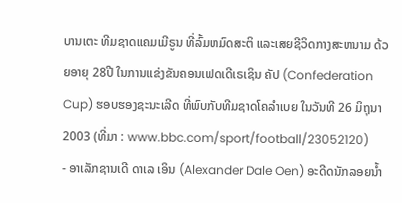ບານເຕະ ທີມຊາດແຄມເມີຣູນ ທີ່ລົ້ມຫມົດສະຕິ ແລະເສຍຊີວິດກາງສະຫນາມ ດ້ວຍອາຍຸ 28ປີ ໃນການແຂ່ງຂັນຄອນເຟດເດີເຣເຊິນ ຄັປ (Confederation Cup) ຮອບຮອງຊະນະເລີດ ທີ່ພົບກັບທີມຊາດໂຄລຳເບຍ ໃນວັນທີ 26 ມິຖຸນາ 2003 (ທີ່ມາ : www.bbc.com/sport/football/23052120)
- ອາເລັກຊານເດີ ດາເລ ເອິນ (Alexander Dale Oen) ອະດີດນັກລອຍນ້ຳ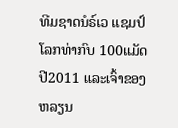ທີມຊາດນໍຣ໌ເວ ແຊມປ໌ໂລກທ່າກົບ 100ແມັດ ປີ2011 ແລະເຈົ້າຂອງຫລຽນ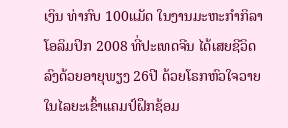ເງິນ ທ່າກົບ 100ແມັດ ໃນງານມະຫະກໍາກິລາໂອລິມປິກ 2008 ທີ່ປະເທດຈີນ ໄດ້ເສຍຊີວິດລົງດ້ວຍອາຍຸພຽງ 26ປີ ດ້ວຍໂຣກຫົວໃຈວາຍ ໃນໄລຍະເຂົ້າແຄມປ໌ຝຶກຊ້ອມ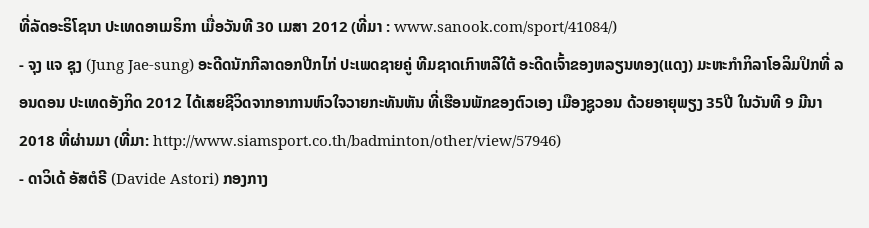ທີ່ລັດອະຣິໂຊນາ ປະເທດອາເມຣິກາ ເມື່ອວັນທີ 30 ເມສາ 2012 (ທີ່ມາ : www.sanook.com/sport/41084/)
- ຈຸງ ແຈ ຊຸງ (Jung Jae-sung) ອະດີດນັກກີລາດອກປີກໄກ່ ປະເພດຊາຍຄູ່ ທີມຊາດເກົາຫລີໃຕ້ ອະດີດເຈົ້າຂອງຫລຽນທອງ(ແດງ) ມະຫະກຳກິລາໂອລິມປິກທີ່ ລອນດອນ ປະເທດອັງກິດ 2012 ໄດ້ເສຍຊີວິດຈາກອາການຫົວໃຈວາຍກະທັນຫັນ ທີ່ເຮືອນພັກຂອງຕົວເອງ ເມືອງຊູວອນ ດ້ວຍອາຍຸພຽງ 35ປີ ໃນວັນທີ 9 ມີນາ 2018 ທີ່ຜ່ານມາ (ທີ່ມາ: http://www.siamsport.co.th/badminton/other/view/57946)
- ດາວິເດ້ ອັສຕໍຣີ (Davide Astori) ກອງກາງ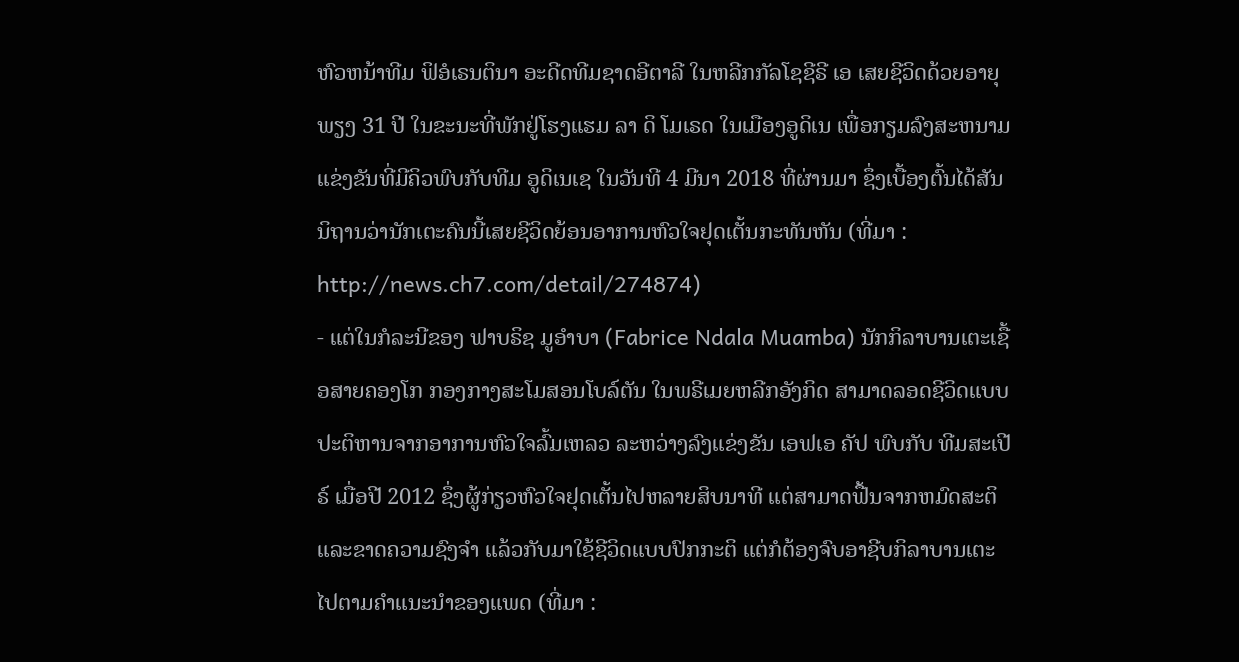ຫົວຫນ້າທີມ ຟິອໍເຣນຕິນາ ອະດີດທີມຊາດອີຕາລີ ໃນຫລີກກັລໂຊຊີຣີ ເອ ເສຍຊີວິດດ້ວຍອາຍຸພຽງ 31 ປີ ໃນຂະນະທີ່ພັກຢູ່ໂຮງແຮມ ລາ ດິ ໂມເຣດ ໃນເມືອງອູດິເນ ເພື່ອກຽມລົງສະຫນາມແຂ່ງຂັນທີ່ມີຄິວພົບກັບທີມ ອູດິເນເຊ ໃນວັນທີ 4 ມີນາ 2018 ທີ່ຜ່ານມາ ຊຶ່ງເບື້ອງຕົ້ນໄດ້ສັນນິຖານວ່ານັກເຕະຄົນນີ້ເສຍຊີວິດຍ້ອນອາການຫົວໃຈຢຸດເຕັ້ນກະທັນຫັນ (ທີ່ມາ : http://news.ch7.com/detail/274874)
- ແຕ່ໃນກໍລະນີຂອງ ຟາບຣິຊ ມູອຳບາ (Fabrice Ndala Muamba) ນັກກິລາບານເຕະເຊື້ອສາຍຄອງໂກ ກອງກາງສະໂມສອນໂບລ໌ຕັນ ໃນພຣີເມຍຫລີກອັງກິດ ສາມາດລອດຊີວິດແບບປະຕິຫານຈາກອາການຫົວໃຈລົ້ມເຫລວ ລະຫວ່າງລົງແຂ່ງຂັນ ເອຟເອ ຄັປ ພົບກັບ ທີມສະເປີຣ໌ ເມື່ອປີ 2012 ຊຶ່ງຜູ້ກ່ຽວຫົວໃຈຢຸດເຕັ້ນໄປຫລາຍສິບນາທີ ແຕ່ສາມາດຟື້ນຈາກຫມົດສະຕິແລະຂາດຄວາມຊົງຈຳ ແລ້ວກັບມາໃຊ້ຊີວິດແບບປົກກະຕິ ແຕ່ກໍຕ້ອງຈົບອາຊີບກິລາບານເຕະໄປຕາມຄຳແນະນຳຂອງແພດ (ທີ່ມາ :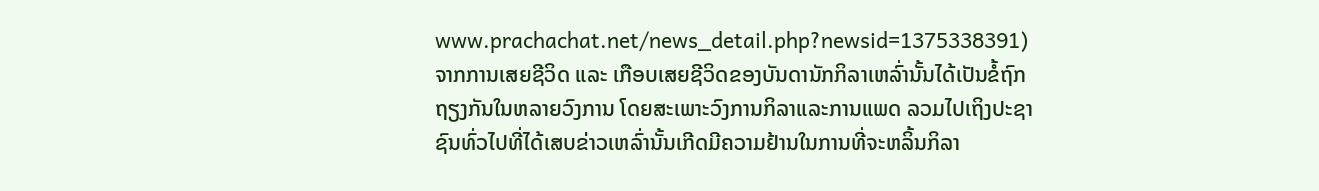www.prachachat.net/news_detail.php?newsid=1375338391)
ຈາກການເສຍຊີວິດ ແລະ ເກືອບເສຍຊີວິດຂອງບັນດານັກກິລາເຫລົ່ານັ້ນໄດ້ເປັນຂໍ້ຖົກຖຽງກັນໃນຫລາຍວົງການ ໂດຍສະເພາະວົງການກິລາແລະການແພດ ລວມໄປເຖິງປະຊາຊົນທົ່ວໄປທີ່ໄດ້ເສບຂ່າວເຫລົ່ານັ້ນເກີດມີຄວາມຢ້ານໃນການທີ່ຈະຫລິ້ນກິລາ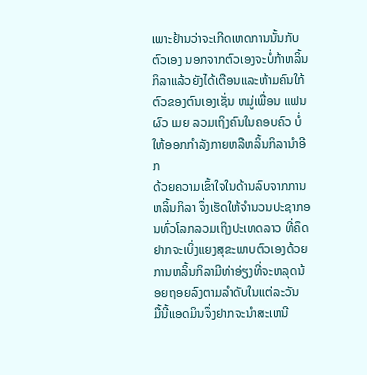ເພາະຢ້ານວ່າຈະເກີດເຫດການນັ້ນກັບຕົວເອງ ນອກຈາກຕົວເອງຈະບໍ່ກ້າຫລິ້ນກິລາແລ້ວຍັງໄດ້ເຕືອນແລະຫ້າມຄົນໃກ້ຕົວຂອງຕົນເອງເຊັ່ນ ຫມູ່ເພື່ອນ ແຟນ ຜົວ ເມຍ ລວມເຖິງຄົນໃນຄອບຄົວ ບໍ່ໃຫ້ອອກກຳລັງກາຍຫລືຫລິ້ນກິລານຳອີກ
ດ້ວຍຄວາມເຂົ້າໃຈໃນດ້ານລົບຈາກການຫລິ້ນກິລາ ຈຶ່ງເຮັດໃຫ້ຈຳນວນປະຊາກອນທົ່ວໂລກລວມເຖິງປະເທດລາວ ທີ່ຄຶດຢາກຈະເບິ່ງແຍງສຸຂະພາບຕົວເອງດ້ວຍການຫລິ້ນກິລາມີທ່າອ່ຽງທີ່ຈະຫລຸດນ້ອຍຖອຍລົງຕາມລຳດັບໃນແຕ່ລະວັນ
ມື້ນີ້ແອດມິນຈຶ່ງຢາກຈະນຳສະເຫນີ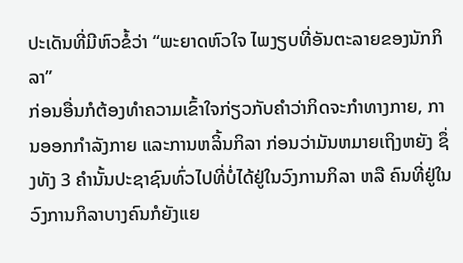ປະເດັນທີ່ມີຫົວຂໍ້ວ່າ “ພະຍາດຫົວໃຈ ໄພງຽບທີ່ອັນຕະລາຍຂອງນັກກິລາ”
ກ່ອນອື່ນກໍຕ້ອງທຳຄວາມເຂົ້າໃຈກ່ຽວກັບຄຳວ່າກິດຈະກຳທາງກາຍ, ການອອກກໍາລັງກາຍ ແລະການຫລິ້ນກິລາ ກ່ອນວ່າມັນຫມາຍເຖິງຫຍັງ ຊຶ່ງທັງ 3 ຄຳນັ້ນປະຊາຊົນທົ່ວໄປທີ່ບໍ່ໄດ້ຢູ່ໃນວົງການກິລາ ຫລື ຄົນທີ່ຢູ່ໃນວົງການກິລາບາງຄົນກໍຍັງແຍ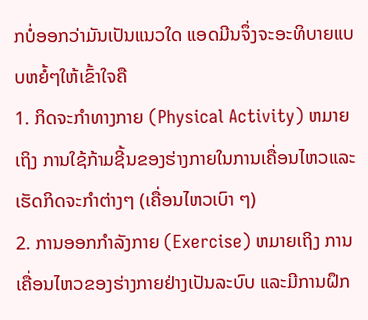ກບໍ່ອອກວ່າມັນເປັນແນວໃດ ແອດມີນຈຶ່ງຈະອະທິບາຍແບບຫຍໍ້ໆໃຫ້ເຂົ້າໃຈຄື
1. ກິດຈະກຳທາງກາຍ (Physical Activity) ຫມາຍເຖິງ ການໃຊ້ກ້າມຊີ້ນຂອງຮ່າງກາຍໃນການເຄື່ອນໄຫວແລະເຮັດກິດຈະກຳຕ່າງໆ (ເຄື່ອນໄຫວເບົາ ໆ)
2. ການອອກກຳລັງກາຍ (Exercise) ຫມາຍເຖິງ ການເຄື່ອນໄຫວຂອງຮ່າງກາຍຢ່າງເປັນລະບົບ ແລະມີການຝຶກ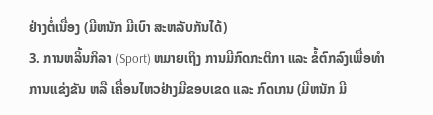ຢ່າງຕໍ່ເນື່ອງ (ມີຫນັກ ມີເບົາ ສະຫລັບກັນໄດ້)
3. ການຫລິ້ນກິລາ (Sport) ຫມາຍເຖິງ ການມີກົດກະຕິກາ ແລະ ຂໍ້ຕົກລົງເພື່ອທຳການແຂ່ງຂັນ ຫລື ເຄື່ອນໄຫວຢ່າງມີຂອບເຂດ ແລະ ກົດເກນ (ມີຫນັກ ມີ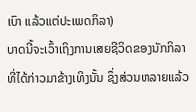ເບົາ ແລ້ວແຕ່ປະເພດກິລາ)
ບາດນີ້ຈະເວົ້າເຖິງການເສຍຊີວິດຂອງນັກກິລາທີ່ໄດ້ກ່າວມາຂ້າງເທິງນັ້ນ ຊຶ່ງສ່ວນຫລາຍແລ້ວ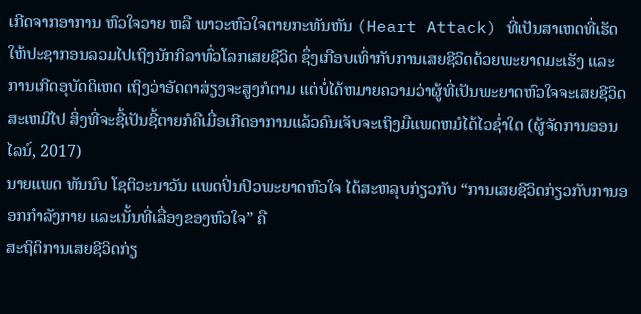ເກີດຈາກອາການ ຫົວໃຈວາຍ ຫລື ພາວະຫົວໃຈຕາຍກະທັນຫັນ (Heart Attack) ທີ່ເປັນສາເຫດທີ່ເຮັດໃຫ້ປະຊາກອນລວມໄປເຖິງນັກກິລາທົ່ວໂລກເສຍຊີວິດ ຊຶ່ງເກືອບເທົ່າກັບການເສຍຊີວິດດ້ວຍພະຍາດມະເຮັງ ແລະການເກີດອຸບັດຕິເຫດ ເຖິງວ່າອັດຕາສ່ຽງຈະສູງກໍຕາມ ແຕ່ບໍ່ໄດ້ຫມາຍຄວາມວ່າຜູ້ທີ່ເປັນພະຍາດຫົວໃຈຈະເສຍຊີວິດສະເຫມີໄປ ສິ່ງທີ່ຈະຊີ້ເປັນຊີ້ຕາຍກໍຄືເມື່ອເກີດອາການແລ້ວຄົນເຈັບຈະເຖິງມືແພດຫມໍໄດ້ໄວຊ່ຳໃດ (ຜູ້ຈັດການອອນໄລນ໌, 2017)
ນາຍແພດ ທັນນົບ ໂຊຕິວະນາວັນ ແພດປິ່ນປົວພະຍາດຫົວໃຈ ໄດ້ສະຫລຸບກ່ຽວກັບ “ການເສຍຊີວິດກ່ຽວກັບການອອກກຳລັງກາຍ ແລະເນັ້ນທີ່ເລື່ອງຂອງຫົວໃຈ” ຄື
ສະຖິຕິການເສຍຊີວິດກ່ຽ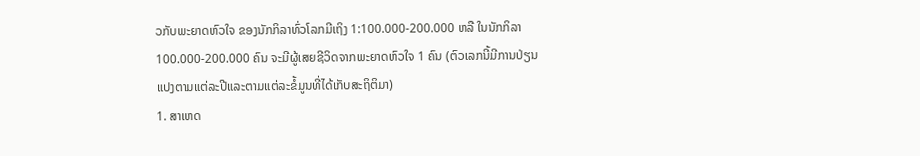ວກັບພະຍາດຫົວໃຈ ຂອງນັກກິລາທົ່ວໂລກມີເຖິງ 1:100.000-200.000 ຫລື ໃນນັກກິລາ 100.000-200.000 ຄົນ ຈະມີຜູ້ເສຍຊີວິດຈາກພະຍາດຫົວໃຈ 1 ຄົນ (ຕົວເລກນີ້ມີການປ່ຽນແປງຕາມແຕ່ລະປີແລະຕາມແຕ່ລະຂໍ້ມູນທີ່ໄດ້ເກັບສະຖິຕິມາ)
1. ສາເຫດ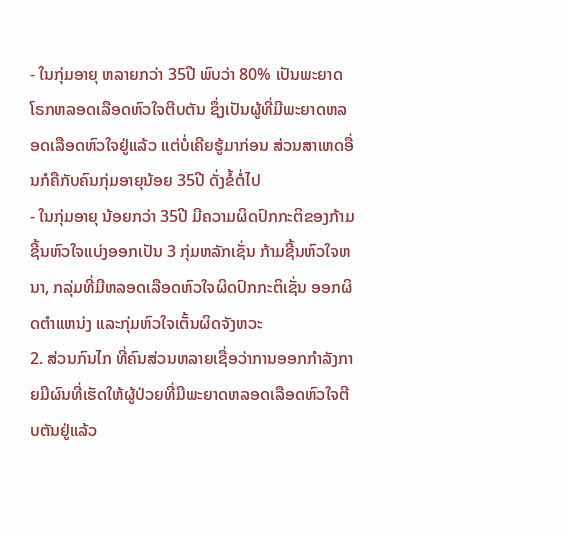- ໃນກຸ່ມອາຍຸ ຫລາຍກວ່າ 35ປີ ພົບວ່າ 80% ເປັນພະຍາດໂຣກຫລອດເລືອດຫົວໃຈຕີບຕັນ ຊຶ່ງເປັນຜູ້ທີ່ມີພະຍາດຫລອດເລືອດຫົວໃຈຢູ່ແລ້ວ ແຕ່ບໍ່ເຄີຍຮູ້ມາກ່ອນ ສ່ວນສາເຫດອື່ນກໍຄືກັບຄົນກຸ່ມອາຍຸນ້ອຍ 35ປີ ດັ່ງຂໍ້ຕໍ່ໄປ
- ໃນກຸ່ມອາຍຸ ນ້ອຍກວ່າ 35ປີ ມີຄວາມຜິດປົກກະຕິຂອງກ້າມຊີ້ນຫົວໃຈແບ່ງອອກເປັນ 3 ກຸ່ມຫລັກເຊັ່ນ ກ້າມຊີ້ນຫົວໃຈຫນາ, ກລຸ່ມທີ່ມີຫລອດເລືອດຫົວໃຈຜິດປົກກະຕິເຊັ່ນ ອອກຜິດຕຳແຫນ່ງ ແລະກຸ່ມຫົວໃຈເຕັ້ນຜິດຈັງຫວະ
2. ສ່ວນກົນໄກ ທີ່ຄົນສ່ວນຫລາຍເຊື່ອວ່າການອອກກຳລັງກາຍມີຜົນທີ່ເຮັດໃຫ້ຜູ້ປ່ວຍທີ່ມີພະຍາດຫລອດເລືອດຫົວໃຈຕີບຕັນຢູ່ແລ້ວ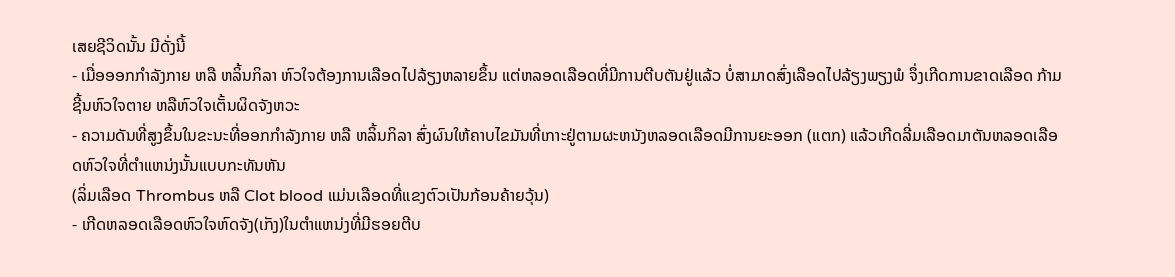ເສຍຊີວິດນັ້ນ ມີດັ່ງນີ້
- ເມື່ອອອກກຳລັງກາຍ ຫລື ຫລິ້ນກິລາ ຫົວໃຈຕ້ອງການເລືອດໄປລ້ຽງຫລາຍຂຶ້ນ ແຕ່ຫລອດເລືອດທີ່ມີການຕີບຕັນຢູ່ແລ້ວ ບໍ່ສາມາດສົ່ງເລືອດໄປລ້ຽງພຽງພໍ ຈຶ່ງເກີດການຂາດເລືອດ ກ້າມຊີ້ນຫົວໃຈຕາຍ ຫລືຫົວໃຈເຕັ້ນຜິດຈັງຫວະ
- ຄວາມດັນທີ່ສູງຂຶ້ນໃນຂະນະທີ່ອອກກຳລັງກາຍ ຫລື ຫລິ້ນກິລາ ສົ່ງຜົນໃຫ້ຄາບໄຂມັນທີ່ເກາະຢູ່ຕາມຜະຫນັງຫລອດເລືອດມີການຍະອອກ (ແຕກ) ແລ້ວເກີດລີ່ມເລືອດມາຕັນຫລອດເລືອດຫົວໃຈທີ່ຕຳແຫນ່ງນັ້ນແບບກະທັນຫັນ
(ລິ່ມເລືອດ Thrombus ຫລື Clot blood ແມ່ນເລືອດທີ່ແຂງຕົວເປັນກ້ອນຄ້າຍວຸ້ນ)
- ເກີດຫລອດເລືອດຫົວໃຈຫົດຈັງ(ເກັງ)ໃນຕຳແຫນ່ງທີ່ມີຮອຍຕີບ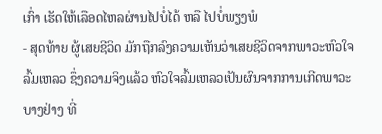ເກົ່າ ເຮັດໃຫ້ເລືອດໄຫລຜ່ານໄປບໍ່ໄດ້ ຫລື ໄປບໍ່ພຽງພໍ
- ສຸດທ້າຍ ຜູ້ເສຍຊີວິດ ມັກຖືກລົງຄວາມເຫັນວ່າເສຍຊີວິດຈາກພາວະຫົວໃຈລົ້ມເຫລວ ຊຶ່ງຄວາມຈິງແລ້ວ ຫົວໃຈລົ້ມເຫລວເປັນຜົນຈາກການເກີດພາວະບາງຢ່າງ ທີ່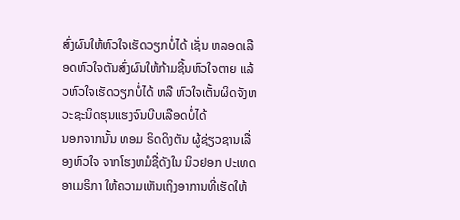ສົ່ງຜົນໃຫ້ຫົວໃຈເຮັດວຽກບໍ່ໄດ້ ເຊັ່ນ ຫລອດເລືອດຫົວໃຈຕັນສົ່ງຜົນໃຫ້ກ້າມຊີ້ນຫົວໃຈຕາຍ ແລ້ວຫົວໃຈເຮັດວຽກບໍ່ໄດ້ ຫລື ຫົວໃຈເຕັ້ນຜິດຈັງຫວະຊະນິດຮຸນແຮງຈົນບີບເລືອດບໍ່ໄດ້
ນອກຈາກນັ້ນ ທອມ ຣິດດິງຕັນ ຜູ້ຊ່ຽວຊານເລື່ອງຫົວໃຈ ຈາກໂຮງຫມໍຊື່ດັງໃນ ນິວຢອກ ປະເທດອາເມຣິກາ ໃຫ້ຄວາມເຫັນເຖິງອາການທີ່ເຮັດໃຫ້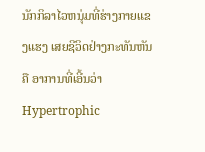ນັກກິລາໄວຫນຸ່ມທີ່ຮ່າງກາຍແຂງແຮງ ເສຍຊີວິດຢ່າງກະທັນຫັນຄື ອາການທີ່ເອີ້ນວ່າ Hypertrophic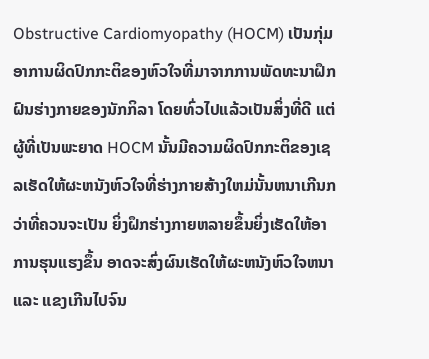Obstructive Cardiomyopathy (HOCM) ເປັນກຸ່ມອາການຜິດປົກກະຕິຂອງຫົວໃຈທີ່ມາຈາກການພັດທະນາຝຶກຝົນຮ່າງກາຍຂອງນັກກິລາ ໂດຍທົ່ວໄປແລ້ວເປັນສິ່ງທີ່ດີ ແຕ່ຜູ້ທີ່ເປັນພະຍາດ HOCM ນັ້ນມີຄວາມຜິດປົກກະຕິຂອງເຊລເຮັດໃຫ້ຜະຫນັງຫົວໃຈທີ່ຮ່າງກາຍສ້າງໃຫມ່ນັ້ນຫນາເກີນກວ່າທີ່ຄວນຈະເປັນ ຍິ່ງຝຶກຮ່າງກາຍຫລາຍຂຶ້ນຍິ່ງເຮັດໃຫ້ອາການຮຸນແຮງຂຶ້ນ ອາດຈະສົ່ງຜົນເຮັດໃຫ້ຜະຫນັງຫົວໃຈຫນາ ແລະ ແຂງເກີນໄປຈົນ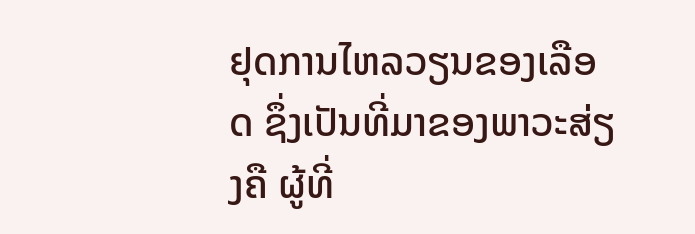ຢຸດການໄຫລວຽນຂອງເລືອດ ຊຶ່ງເປັນທີ່ມາຂອງພາວະສ່ຽງຄື ຜູ້ທີ່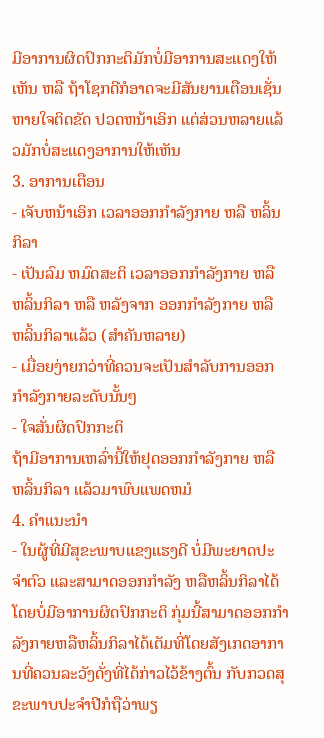ມີອາການຜິດປົກກະຕິມັກບໍ່ມີອາການສະແດງໃຫ້ເຫັນ ຫລື ຖ້າໂຊກດີກໍອາດຈະມີສັນຍານເຕືອນເຊັ່ນ ຫາຍໃຈຕິດຂັດ ປວດຫນ້າເອິກ ແຕ່ສ່ວນຫລາຍແລ້ວມັກບໍ່ສະແດງອາການໃຫ້ເຫັນ
3. ອາການເຕືອນ
- ເຈັບຫນ້າເອິກ ເວລາອອກກຳລັງກາຍ ຫລື ຫລິ້ນກິລາ
- ເປັນລົມ ຫມົດສະຕິ ເວລາອອກກຳລັງກາຍ ຫລື ຫລິ້ນກິລາ ຫລື ຫລັງຈາກ ອອກກຳລັງກາຍ ຫລື ຫລິ້ນກິລາແລ້ວ (ສຳຄັນຫລາຍ)
- ເມື່ອຍງ່າຍກວ່າທີ່ຄວນຈະເປັນສຳລັບການອອກກຳລັງກາຍລະດັບນັ້ນໆ
- ໃຈສັ່ນຜິດປົກກະຕິ
ຖ້າມີອາການເຫລົ່ານີ້ໃຫ້ຢຸດອອກກຳລັງກາຍ ຫລື ຫລິ້ນກິລາ ແລ້ວມາພົບແພດຫມໍ
4. ຄຳແນະນຳ
- ໃນຜູ້ທີ່ມີສຸຂະພາບແຂງແຮງດີ ບໍ່ມີພະຍາດປະຈໍາຕົວ ແລະສາມາດອອກກໍາລັງ ຫລືຫລິ້ນກິລາໄດ້ໂດຍບໍ່ມີອາການຜິດປົກກະຕິ ກຸ່ມນີ້ສາມາດອອກກຳລັງກາຍຫລືຫລິ້ນກິລາໄດ້ເຕັມທີ່ໂດຍສັງເກດອາການທີ່ຄວນລະວັງດັ່ງທີ່ໄດ້ກ່າວໄວ້ຂ້າງຕົ້ນ ກັບກວດສຸຂະພາບປະຈຳປີກໍຖືວ່າພຽ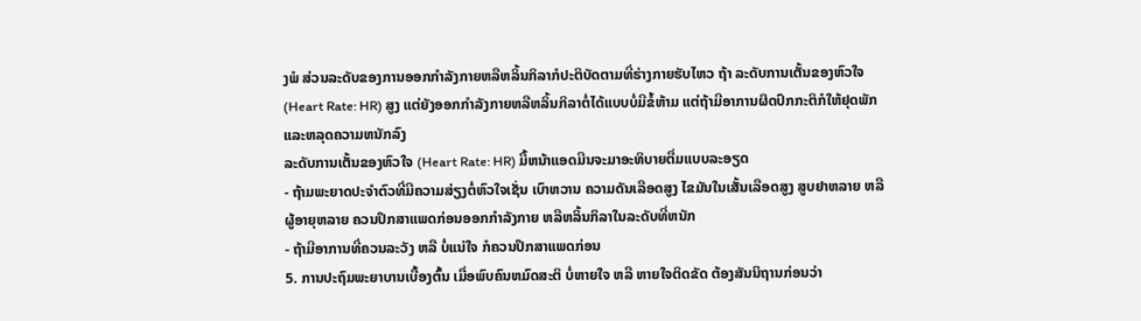ງພໍ ສ່ວນລະດັບຂອງການອອກກຳລັງກາຍຫລືຫລິ້ນກິລາກໍປະຕິບັດຕາມທີ່ຮ່າງກາຍຮັບໄຫວ ຖ້າ ລະດັບການເຕັ້ນຂອງຫົວໃຈ (Heart Rate: HR) ສູງ ແຕ່ຍັງອອກກຳລັງກາຍຫລືຫລິ້ນກິລາຕໍ່ໄດ້ແບບບໍ່ມີຂໍ້ຫ້າມ ແຕ່ຖ້າມີອາການຜິດປົກກະຕິກໍໃຫ້ຢຸດພັກແລະຫລຸດຄວາມຫນັກລົງ
ລະດັບການເຕັ້ນຂອງຫົວໃຈ (Heart Rate: HR) ມື້ຫນ້າແອດມີນຈະມາອະທິບາຍຕື່ມແບບລະອຽດ
- ຖ້າມພະຍາດປະຈຳຕົວທີ່ມີຄວາມສ່ຽງຕໍ່ຫົວໃຈເຊັ່ນ ເບົາຫວານ ຄວາມດັນເລືອດສູງ ໄຂມັນໃນເສັ້ນເລືອດສູງ ສູບຢາຫລາຍ ຫລື ຜູ້ອາຍຸຫລາຍ ຄວນປຶກສາແພດກ່ອນອອກກຳລັງກາຍ ຫລືຫລິ້ນກິລາໃນລະດັບທີ່ຫນັກ
- ຖ້າມີອາການທີ່ຄວນລະວັງ ຫລື ບໍ່ແນ່ໃຈ ກໍຄວນປຶກສາແພດກ່ອນ
5. ການປະຖົມພະຍາບານເບື້ອງຕົ້ນ ເມື່ອພົບຄົນຫມົດສະຕິ ບໍ່ຫາຍໃຈ ຫລື ຫາຍໃຈຕິດຂັດ ຕ້ອງສັນນິຖານກ່ອນວ່າ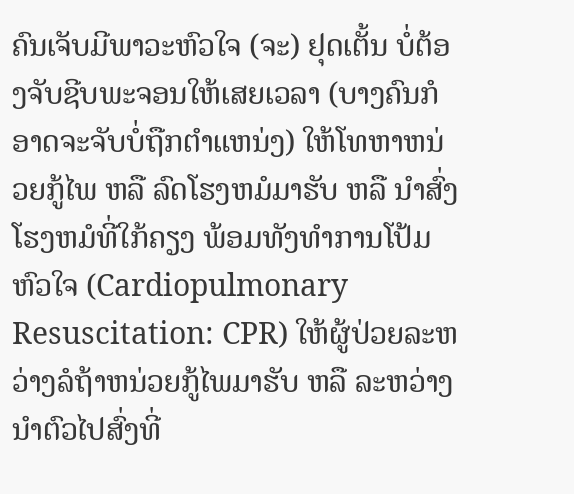ຄົນເຈັບມີພາວະຫົວໃຈ (ຈະ) ຢຸດເຕັ້ນ ບໍ່ຕ້ອງຈັບຊີບພະຈອນໃຫ້ເສຍເວລາ (ບາງຄົນກໍອາດຈະຈັບບໍ່ຖືກຕໍາແຫນ່ງ) ໃຫ້ໂທຫາຫນ່ວຍກູ້ໄພ ຫລື ລົດໂຮງຫມໍມາຮັບ ຫລື ນໍາສົ່ງໂຮງຫມໍທີ່ໃກ້ຄຽງ ພ້ອມທັງທໍາການໂປ້ມຫົວໃຈ (Cardiopulmonary Resuscitation: CPR) ໃຫ້ຜູ້ປ່ວຍລະຫວ່າງລໍຖ້າຫນ່ວຍກູ້ໄພມາຮັບ ຫລື ລະຫວ່າງນຳຕົວໄປສົ່ງທີ່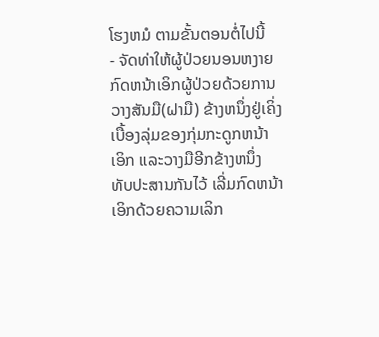ໂຮງຫມໍ ຕາມຂັ້ນຕອນຕໍ່ໄປນີ້
- ຈັດທ່າໃຫ້ຜູ້ປ່ວຍນອນຫງາຍ ກົດຫນ້າເອິກຜູ້ປ່ວຍດ້ວຍການວາງສັນມື(ຝາມື) ຂ້າງຫນຶ່ງຢູ່ເຄິ່ງເບື້ອງລຸ່ມຂອງກຸ່ມກະດູກຫນ້າເອິກ ແລະວາງມືອີກຂ້າງຫນຶ່ງທັບປະສານກັນໄວ້ ເລີ່ມກົດຫນ້າເອິກດ້ວຍຄວາມເລິກ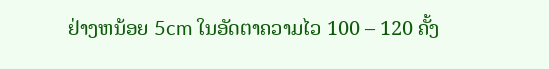ຢ່າງຫນ້ອຍ 5cm ໃນອັດຕາຄວາມໄວ 100 – 120 ຄັ້ງ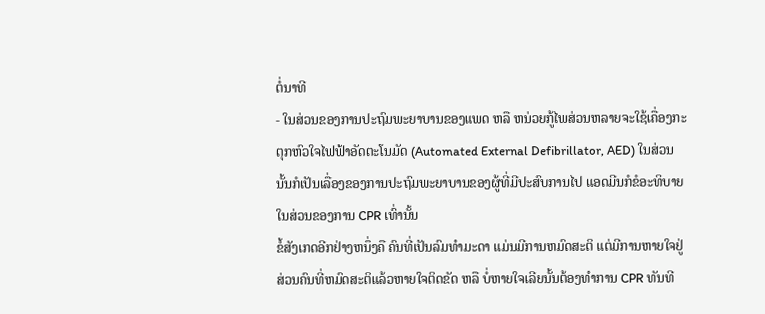ຕໍ່ນາທີ
- ໃນສ່ວນຂອງການປະຖົມພະຍາບານຂອງແພດ ຫລື ຫນ່ວຍກູ້ໄພສ່ວນຫລາຍຈະໃຊ້ເຄື່ອງກະຕຸກຫົວໃຈໄຟຟ້າອັດຕະໂນມັດ (Automated External Defibrillator, AED) ໃນສ່ວນນັ້ນກໍເປັນເລື່ອງຂອງການປະຖົມພະຍາບານຂອງຜູ້ທີ່ມີປະສົບການໄປ ແອດມີນກໍຂໍອະທິບາຍໃນສ່ວນຂອງການ CPR ເທົ່ານັ້ນ
ຂໍ້ສັງເກດອີກຢ່າງຫນຶ່ງຄື ຄົນທີ່ເປັນລົມທຳມະດາ ແມ່ນມີການຫມົດສະຕິ ແຕ່ມີການຫາຍໃຈຢູ່ ສ່ວນຄົນທີ່ຫມົດສະຕິແລ້ວຫາຍໃຈຕິດຂັດ ຫລື ບໍ່ຫາຍໃຈເລີຍນັ້ນຕ້ອງທຳການ CPR ທັນທີ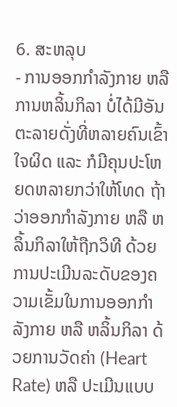6. ສະຫລຸບ
- ການອອກກຳລັງກາຍ ຫລື ການຫລິ້ນກິລາ ບໍ່ໄດ້ມີອັນຕະລາຍດັ່ງທີ່ຫລາຍຄົນເຂົ້າໃຈຜິດ ແລະ ກໍມີຄຸນປະໂຫຍດຫລາຍກວ່າໃຫ້ໂທດ ຖ້າວ່າອອກກຳລັງກາຍ ຫລື ຫລິ້ນກິລາໃຫ້ຖືກວິທີ ດ້ວຍການປະເມີນລະດັບຂອງຄວາມເຂັ້ມໃນການອອກກຳລັງກາຍ ຫລື ຫລິ້ນກິລາ ດ້ວຍການວັດຄ່າ (Heart Rate) ຫລື ປະເມີນແບບ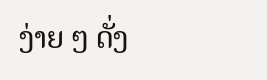ງ່າຍ ໆ ດັ່ງ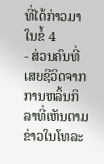ທີ່ໄດ້ກ່າວມາໃນຂໍ້ 4
- ສ່ວນຄົນທີ່ເສຍຊີວິດຈາກການຫລິ້ນກິລາທີ່ເຫັນຕາມຂ່າວໃນໂທລະ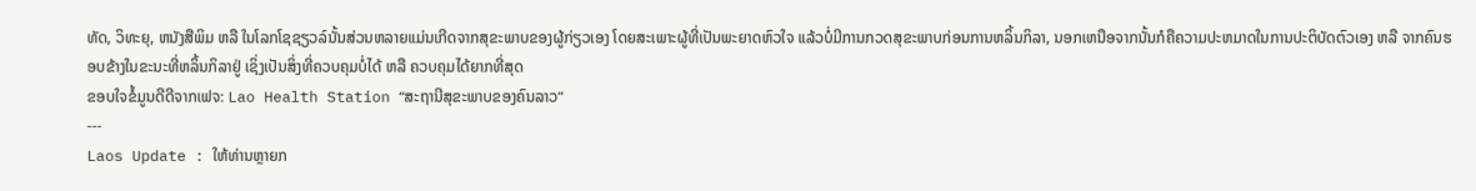ທັດ, ວິທະຍຸ, ຫນັງສືພິມ ຫລື ໃນໂລກໂຊຊຽວລ໌ນັ້ນສ່ວນຫລາຍແມ່ນເກີດຈາກສຸຂະພາບຂອງຜູ້ກ່ຽວເອງ ໂດຍສະເພາະຜູ້ທີ່ເປັນພະຍາດຫົວໃຈ ແລ້ວບໍ່ມີການກວດສຸຂະພາບກ່ອນການຫລິ້ນກິລາ, ນອກເຫນືອຈາກນັ້ນກໍຄືຄວາມປະຫມາດໃນການປະຕິບັດຕົວເອງ ຫລື ຈາກຄົນຮອບຂ້າງໃນຂະນະທີ່ຫລິ້ນກິລາຢູ່ ເຊິ່ງເປັນສິ່ງທີ່ຄວບຄຸມບໍ່ໄດ້ ຫລື ຄວບຄຸມໄດ້ຍາກທີ່ສຸດ
ຂອບໃຈຂໍ້ມູນດີດີຈາກເຟຈ: Lao Health Station “ສະຖານີສຸຂະພາບຂອງຄົນລາວ”
---
Laos Update : ໃຫ້ທ່ານຫຼາຍກ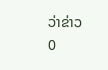ວ່າຂ່າວ
0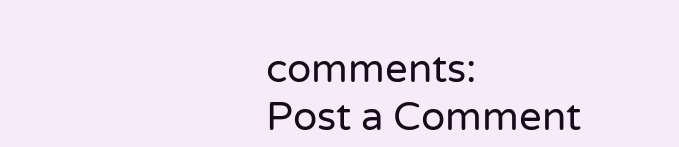comments:
Post a Comment